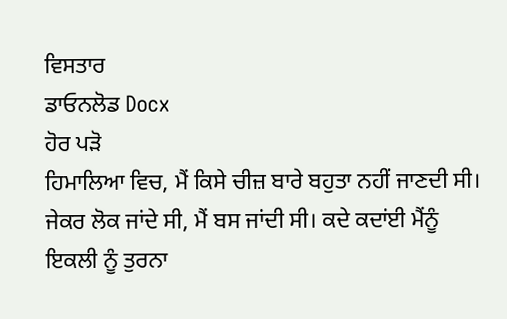ਵਿਸਤਾਰ
ਡਾਓਨਲੋਡ Docx
ਹੋਰ ਪੜੋ
ਹਿਮਾਲਿਆ ਵਿਚ, ਮੈਂ ਕਿਸੇ ਚੀਜ਼ ਬਾਰੇ ਬਹੁਤਾ ਨਹੀਂ ਜਾਣਦੀ ਸੀ। ਜੇਕਰ ਲੋਕ ਜਾਂਦੇ ਸੀ, ਮੈਂ ਬਸ ਜਾਂਦੀ ਸੀ। ਕਦੇ ਕਦਾਂਈ ਮੈਂਨੂੰ ਇਕਲੀ ਨੂੰ ਤੁਰਨਾ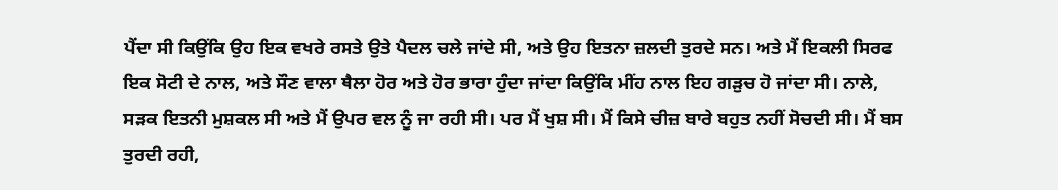ਪੈਂਦਾ ਸੀ ਕਿਉਂਕਿ ਉਹ ਇਕ ਵਖਰੇ ਰਸਤੇ ਉਤੇ ਪੈਦਲ ਚਲੇ ਜਾਂਦੇ ਸੀ, ਅਤੇ ਉਹ ਇਤਨਾ ਜ਼ਲਦੀ ਤੁਰਦੇ ਸਨ। ਅਤੇ ਮੈਂ ਇਕਲੀ ਸਿਰਫ ਇਕ ਸੋਟੀ ਦੇ ਨਾਲ, ਅਤੇ ਸੌਣ ਵਾਲਾ ਥੈਲਾ ਹੋਰ ਅਤੇ ਹੋਰ ਭਾਰਾ ਹੁੰਦਾ ਜਾਂਦਾ ਕਿਉਂਕਿ ਮੀਂਹ ਨਾਲ ਇਹ ਗੜੁਚ ਹੋ ਜਾਂਦਾ ਸੀ। ਨਾਲੇ, ਸੜਕ ਇਤਨੀ ਮੁਸ਼ਕਲ ਸੀ ਅਤੇ ਮੈਂ ਉਪਰ ਵਲ ਨੂੰ ਜਾ ਰਹੀ ਸੀ। ਪਰ ਮੈਂ ਖੁਸ਼ ਸੀ। ਮੈਂ ਕਿਸੇ ਚੀਜ਼ ਬਾਰੇ ਬਹੁਤ ਨਹੀਂ ਸੋਚਦੀ ਸੀ। ਮੈਂ ਬਸ ਤੁਰਦੀ ਰਹੀ,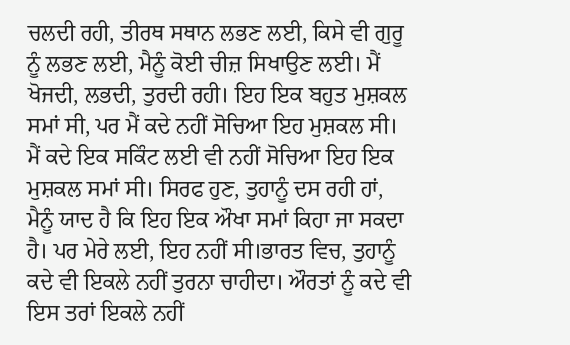ਚਲਦੀ ਰਹੀ, ਤੀਰਥ ਸਥਾਨ ਲਭਣ ਲਈ, ਕਿਸੇ ਵੀ ਗੁਰੂ ਨੂੰ ਲਭਣ ਲਈ, ਮੈਨੂੰ ਕੋਈ ਚੀਜ਼ ਸਿਖਾਉਣ ਲਈ। ਮੈਂ ਖੋਜਦੀ, ਲਭਦੀ, ਤੁਰਦੀ ਰਹੀ। ਇਹ ਇਕ ਬਹੁਤ ਮੁਸ਼ਕਲ ਸਮਾਂ ਸੀ, ਪਰ ਮੈਂ ਕਦੇ ਨਹੀਂ ਸੋਚਿਆ ਇਹ ਮੁਸ਼ਕਲ ਸੀ। ਮੈਂ ਕਦੇ ਇਕ ਸਕਿੰਟ ਲਈ ਵੀ ਨਹੀਂ ਸੋਚਿਆ ਇਹ ਇਕ ਮੁਸ਼ਕਲ ਸਮਾਂ ਸੀ। ਸਿਰਫ ਹੁਣ, ਤੁਹਾਨੂੰ ਦਸ ਰਹੀ ਹਾਂ, ਮੈਨੂੰ ਯਾਦ ਹੈ ਕਿ ਇਹ ਇਕ ਔਖਾ ਸਮਾਂ ਕਿਹਾ ਜਾ ਸਕਦਾ ਹੈ। ਪਰ ਮੇਰੇ ਲਈ, ਇਹ ਨਹੀਂ ਸੀ।ਭਾਰਤ ਵਿਚ, ਤੁਹਾਨੂੰ ਕਦੇ ਵੀ ਇਕਲੇ ਨਹੀਂ ਤੁਰਨਾ ਚਾਹੀਦਾ। ਔਰਤਾਂ ਨੂੰ ਕਦੇ ਵੀ ਇਸ ਤਰਾਂ ਇਕਲੇ ਨਹੀਂ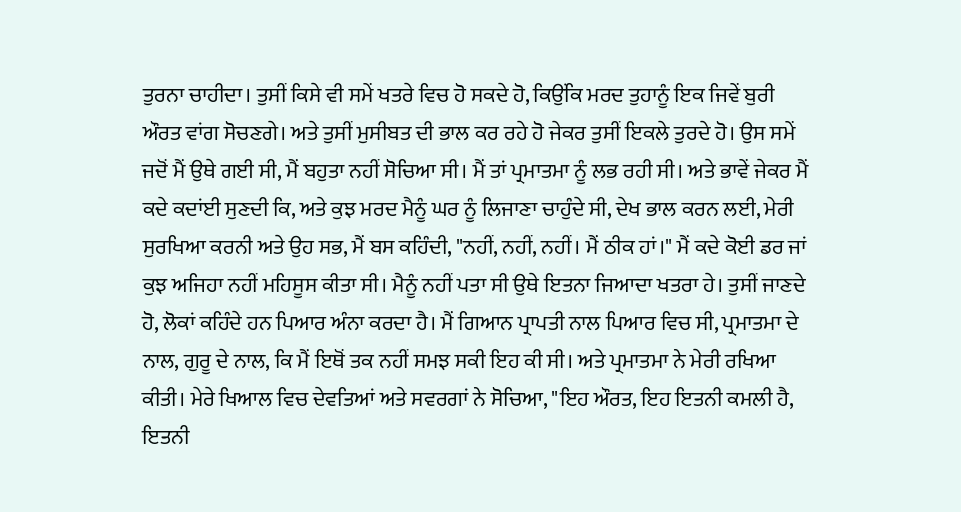ਤੁਰਨਾ ਚਾਹੀਦਾ। ਤੁਸੀਂ ਕਿਸੇ ਵੀ ਸਮੇਂ ਖਤਰੇ ਵਿਚ ਹੋ ਸਕਦੇ ਹੋ, ਕਿਉਂਕਿ ਮਰਦ ਤੁਹਾਨੂੰ ਇਕ ਜਿਵੇਂ ਬੁਰੀ ਔਰਤ ਵਾਂਗ ਸੋਚਣਗੇ। ਅਤੇ ਤੁਸੀਂ ਮੁਸੀਬਤ ਦੀ ਭਾਲ ਕਰ ਰਹੇ ਹੋ ਜੇਕਰ ਤੁਸੀਂ ਇਕਲੇ ਤੁਰਦੇ ਹੋ। ਉਸ ਸਮੇਂ ਜਦੋਂ ਮੈਂ ਉਥੇ ਗਈ ਸੀ, ਮੈਂ ਬਹੁਤਾ ਨਹੀਂ ਸੋਚਿਆ ਸੀ। ਮੈਂ ਤਾਂ ਪ੍ਰਮਾਤਮਾ ਨੂੰ ਲਭ ਰਹੀ ਸੀ। ਅਤੇ ਭਾਵੇਂ ਜੇਕਰ ਮੈਂ ਕਦੇ ਕਦਾਂਈ ਸੁਣਦੀ ਕਿ, ਅਤੇ ਕੁਝ ਮਰਦ ਮੈਨੂੰ ਘਰ ਨੂੰ ਲਿਜਾਣਾ ਚਾਹੁੰਦੇ ਸੀ, ਦੇਖ ਭਾਲ ਕਰਨ ਲਈ, ਮੇਰੀ ਸੁਰਖਿਆ ਕਰਨੀ ਅਤੇ ਉਹ ਸਭ, ਮੈਂ ਬਸ ਕਹਿੰਦੀ, "ਨਹੀਂ, ਨਹੀਂ, ਨਹੀਂ। ਮੈਂ ਠੀਕ ਹਾਂ।" ਮੈਂ ਕਦੇ ਕੋਈ ਡਰ ਜਾਂ ਕੁਝ ਅਜਿਹਾ ਨਹੀਂ ਮਹਿਸੂਸ ਕੀਤਾ ਸੀ। ਮੈਨੂੰ ਨਹੀਂ ਪਤਾ ਸੀ ਉਥੇ ਇਤਨਾ ਜਿਆਦਾ ਖਤਰਾ ਹੇ। ਤੁਸੀਂ ਜਾਣਦੇ ਹੋ, ਲੋਕਾਂ ਕਹਿੰਦੇ ਹਨ ਪਿਆਰ ਅੰਨਾ ਕਰਦਾ ਹੈ। ਮੈਂ ਗਿਆਨ ਪ੍ਰਾਪਤੀ ਨਾਲ ਪਿਆਰ ਵਿਚ ਸੀ, ਪ੍ਰਮਾਤਮਾ ਦੇ ਨਾਲ, ਗੁਰੂ ਦੇ ਨਾਲ, ਕਿ ਮੈਂ ਇਥੋਂ ਤਕ ਨਹੀਂ ਸਮਝ ਸਕੀ ਇਹ ਕੀ ਸੀ। ਅਤੇ ਪ੍ਰਮਾਤਮਾ ਨੇ ਮੇਰੀ ਰਖਿਆ ਕੀਤੀ। ਮੇਰੇ ਖਿਆਲ ਵਿਚ ਦੇਵਤਿਆਂ ਅਤੇ ਸਵਰਗਾਂ ਨੇ ਸੋਚਿਆ, "ਇਹ ਔਰਤ, ਇਹ ਇਤਨੀ ਕਮਲੀ ਹੈ, ਇਤਨੀ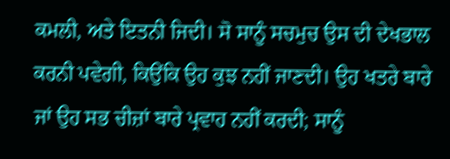ਕਮਲੀ, ਅਤੇ ਇਤਨੀ ਜਿਦੀ। ਸੋ ਸਾਨੂੰ ਸਚਮੁਚ ਉਸ ਦੀ ਦੇਖਭਾਲ ਕਰਨੀ ਪਵੇਗੀ, ਕਿਉਂਕਿ ਉਹ ਕੁਝ ਨਹੀਂ ਜਾਣਦੀ। ਉਹ ਖਤਰੇ ਬਾਰੇ ਜਾਂ ਉਹ ਸਭ ਚੀਜ਼ਾਂ ਬਾਰੇ ਪ੍ਰਵਾਹ ਨਹੀਂ ਕਰਦੀ; ਸਾਨੂੰ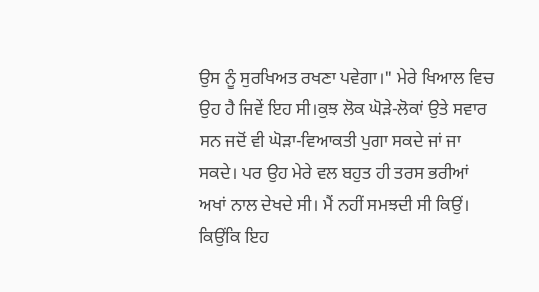ਉਸ ਨੂੰ ਸੁਰਖਿਅਤ ਰਖਣਾ ਪਵੇਗਾ।" ਮੇਰੇ ਖਿਆਲ ਵਿਚ ਉਹ ਹੈ ਜਿਵੇਂ ਇਹ ਸੀ।ਕੁਝ ਲੋਕ ਘੋੜੇ-ਲੋਕਾਂ ਉਤੇ ਸਵਾਰ ਸਨ ਜਦੋਂ ਵੀ ਘੋੜਾ-ਵਿਆਕਤੀ ਪੁਗਾ ਸਕਦੇ ਜਾਂ ਜਾ ਸਕਦੇ। ਪਰ ਉਹ ਮੇਰੇ ਵਲ ਬਹੁਤ ਹੀ ਤਰਸ ਭਰੀਆਂ ਅਖਾਂ ਨਾਲ ਦੇਖਦੇ ਸੀ। ਮੈਂ ਨਹੀਂ ਸਮਝਦੀ ਸੀ ਕਿਉਂ। ਕਿਉਂਕਿ ਇਹ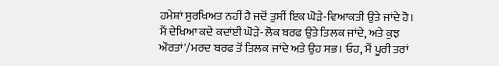ਹਮੇਸ਼ਾਂ ਸੁਰਖਿਅਤ ਨਹੀਂ ਹੈ ਜਦੋਂ ਤੁਸੀਂ ਇਕ ਘੋੜੇ-ਵਿਆਕਤੀ ਉਤੇ ਜਾਂਦੇ ਹੋ। ਮੈਂ ਦੇਖਿਆ ਕਦੇ ਕਦਾਂਈ ਘੋੜੇ-ਲੋਕ ਬਰਫ ਉਤੇ ਤਿਲਕ ਜਾਂਦੇ, ਅਤੇ ਕੁਝ ਔਰਤਾਂ'/ਮਰਦ ਬਰਫ ਤੋਂ ਤਿਲਕ ਜਾਂਦੇ ਅਤੇ ਉਹ ਸਭ। ਓਹ, ਮੈਂ ਪੂਰੀ ਤਰਾਂ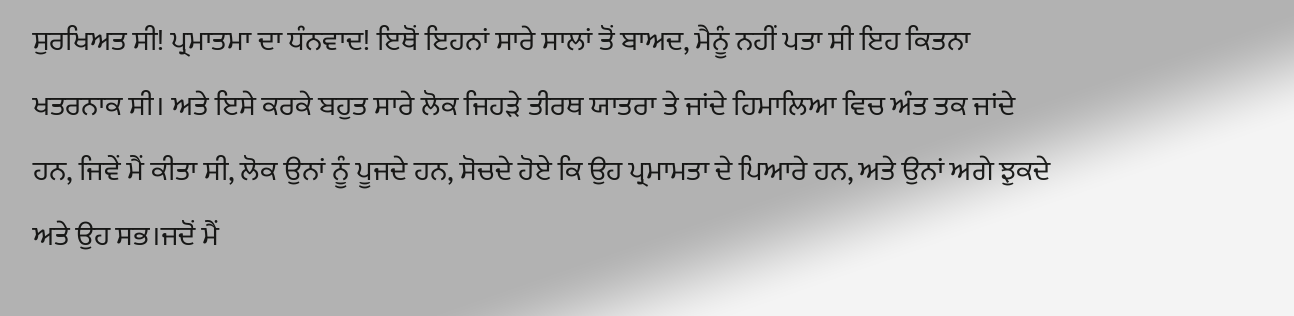ਸੁਰਖਿਅਤ ਸੀ! ਪ੍ਰਮਾਤਮਾ ਦਾ ਧੰਨਵਾਦ! ਇਥੋਂ ਇਹਨਾਂ ਸਾਰੇ ਸਾਲਾਂ ਤੋਂ ਬਾਅਦ, ਮੈਨੂੰ ਨਹੀਂ ਪਤਾ ਸੀ ਇਹ ਕਿਤਨਾ ਖਤਰਨਾਕ ਸੀ। ਅਤੇ ਇਸੇ ਕਰਕੇ ਬਹੁਤ ਸਾਰੇ ਲੋਕ ਜਿਹੜੇ ਤੀਰਥ ਯਾਤਰਾ ਤੇ ਜਾਂਦੇ ਹਿਮਾਲਿਆ ਵਿਚ ਅੰਤ ਤਕ ਜਾਂਦੇ ਹਨ, ਜਿਵੇਂ ਮੈਂ ਕੀਤਾ ਸੀ, ਲੋਕ ਉਨਾਂ ਨੂੰ ਪੂਜਦੇ ਹਨ, ਸੋਚਦੇ ਹੋਏ ਕਿ ਉਹ ਪ੍ਰਮਾਮਤਾ ਦੇ ਪਿਆਰੇ ਹਨ, ਅਤੇ ਉਨਾਂ ਅਗੇ ਝੁਕਦੇ ਅਤੇ ਉਹ ਸਭ।ਜਦੋਂ ਮੈਂ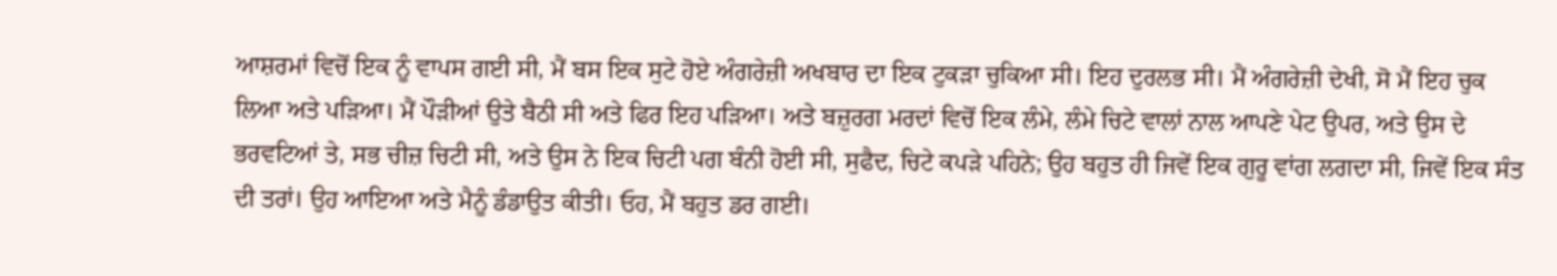ਆਸ਼ਰਮਾਂ ਵਿਚੋਂ ਇਕ ਨੂੰ ਵਾਪਸ ਗਈ ਸੀ, ਮੈਂ ਬਸ ਇਕ ਸੁਟੇ ਹੋਏ ਅੰਗਰੇਜ਼ੀ ਅਖਬਾਰ ਦਾ ਇਕ ਟੁਕੜਾ ਚੁਕਿਆ ਸੀ। ਇਹ ਦੁਰਲਭ ਸੀ। ਮੈਂ ਅੰਗਰੇਜ਼ੀ ਦੇਖੀ, ਸੋ ਮੈਂ ਇਹ ਚੁਕ ਲਿਆ ਅਤੇ ਪੜਿਆ। ਮੈਂ ਪੌੜੀਆਂ ਉਤੇ ਬੈਠੀ ਸੀ ਅਤੇ ਫਿਰ ਇਹ ਪੜਿਆ। ਅਤੇ ਬਜ਼ੁਰਗ ਮਰਦਾਂ ਵਿਚੋਂ ਇਕ ਲੰਮੇ, ਲੰਮੇ ਚਿਟੇ ਵਾਲਾਂ ਨਾਲ ਆਪਣੇ ਪੇਟ ਉਪਰ, ਅਤੇ ਉਸ ਦੇ ਭਰਵਟਿਆਂ ਤੇ, ਸਭ ਚੀਜ਼ ਚਿਟੀ ਸੀ, ਅਤੇ ਉਸ ਨੇ ਇਕ ਚਿਟੀ ਪਗ ਬੰਨੀ ਹੋਈ ਸੀ, ਸੁਫੈਦ, ਚਿਟੇ ਕਪੜੇ ਪਹਿਨੇ; ਉਹ ਬਹੁਤ ਹੀ ਜਿਵੇਂ ਇਕ ਗੁਰੂ ਵਾਂਗ ਲਗਦਾ ਸੀ, ਜਿਵੇਂ ਇਕ ਸੰਤ ਦੀ ਤਰਾਂ। ਉਹ ਆਇਆ ਅਤੇ ਮੈਨੂੰ ਡੰਡਾਉਤ ਕੀਤੀ। ਓਹ, ਮੈਂ ਬਹੁਤ ਡਰ ਗਈ।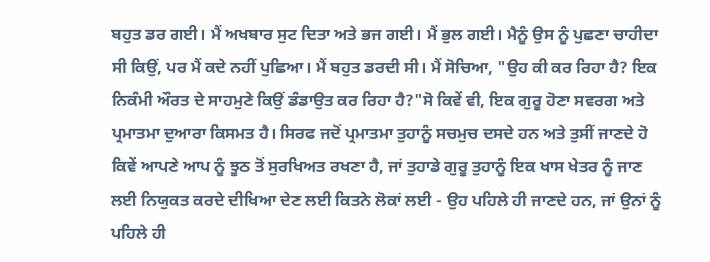ਬਹੁਤ ਡਰ ਗਈ। ਮੈਂ ਅਖਬਾਰ ਸੁਟ ਦਿਤਾ ਅਤੇ ਭਜ ਗਈ। ਮੈਂ ਭੁਲ ਗਈ। ਮੈਨੂੰ ਉਸ ਨੂੰ ਪੁਛਣਾ ਚਾਹੀਦਾ ਸੀ ਕਿਉਂ, ਪਰ ਮੈਂ ਕਦੇ ਨਹੀਂ ਪੁਛਿਆ। ਮੈਂ ਬਹੁਤ ਡਰਦੀ ਸੀ। ਮੈਂ ਸੋਚਿਆ, "ਉਹ ਕੀ ਕਰ ਰਿਹਾ ਹੈ? ਇਕ ਨਿਕੰਮੀ ਔਰਤ ਦੇ ਸਾਹਮੁਣੇ ਕਿਉਂ ਡੰਡਾਉਤ ਕਰ ਰਿਹਾ ਹੈ?"ਸੋ ਕਿਵੇਂ ਵੀ, ਇਕ ਗੁਰੂ ਹੋਣਾ ਸਵਰਗ ਅਤੇ ਪ੍ਰਮਾਤਮਾ ਦੁਆਰਾ ਕਿਸਮਤ ਹੈ। ਸਿਰਫ ਜਦੋਂ ਪ੍ਰਮਾਤਮਾ ਤੁਹਾਨੂੰ ਸਚਮੁਚ ਦਸਦੇ ਹਨ ਅਤੇ ਤੁਸੀਂ ਜਾਣਦੇ ਹੋ ਕਿਵੇਂ ਆਪਣੇ ਆਪ ਨੂੰ ਝੂਠ ਤੋਂ ਸੁਰਖਿਅਤ ਰਖਣਾ ਹੈ, ਜਾਂ ਤੁਹਾਡੇ ਗੁਰੂ ਤੁਹਾਨੂੰ ਇਕ ਖਾਸ ਖੇਤਰ ਨੂੰ ਜਾਣ ਲਈ ਨਿਯੁਕਤ ਕਰਦੇ ਦੀਖਿਆ ਦੇਣ ਲਈ ਕਿਤਨੇ ਲੋਕਾਂ ਲਈ - ਉਹ ਪਹਿਲੇ ਹੀ ਜਾਣਦੇ ਹਨ, ਜਾਂ ਉਨਾਂ ਨੂੰ ਪਹਿਲੇ ਹੀ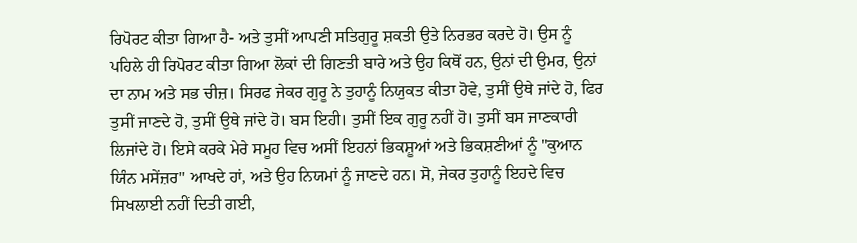ਰਿਪੋਰਟ ਕੀਤਾ ਗਿਆ ਹੈ- ਅਤੇ ਤੁਸੀਂ ਆਪਣੀ ਸਤਿਗੁਰੂ ਸ਼ਕਤੀ ਉਤੇ ਨਿਰਭਰ ਕਰਦੇ ਹੋ। ਉਸ ਨੂੰ ਪਹਿਲੇ ਹੀ ਰਿਪੋਰਟ ਕੀਤਾ ਗਿਆ ਲੋਕਾਂ ਦੀ ਗਿਣਤੀ ਬਾਰੇ ਅਤੇ ਉਹ ਕਿਥੋਂ ਹਨ, ਉਨਾਂ ਦੀ ਉਮਰ, ਉਨਾਂ ਦਾ ਨਾਮ ਅਤੇ ਸਭ ਚੀਜ਼। ਸਿਰਫ ਜੇਕਰ ਗੁਰੂ ਨੇ ਤੁਹਾਨੂੰ ਨਿਯੁਕਤ ਕੀਤਾ ਹੋਵੇ, ਤੁਸੀਂ ਉਥੇ ਜਾਂਦੇ ਹੋ, ਫਿਰ ਤੁਸੀਂ ਜਾਣਦੇ ਹੋ, ਤੁਸੀਂ ਉਥੇ ਜਾਂਦੇ ਹੋ। ਬਸ ਇਹੀ। ਤੁਸੀਂ ਇਕ ਗੁਰੂ ਨਹੀਂ ਹੋ। ਤੁਸੀਂ ਬਸ ਜਾਣਕਾਰੀ ਲਿਜਾਂਦੇ ਹੋ। ਇਸੇ ਕਰਕੇ ਮੇਰੇ ਸਮੂਹ ਵਿਚ ਅਸੀਂ ਇਹਨਾਂ ਭਿਕਸ਼ੂਆਂ ਅਤੇ ਭਿਕਸ਼ਣੀਆਂ ਨੂੰ "ਕੁਆਨ ਯਿੰਨ ਮਸੇਂਜ਼ਰ" ਆਖਦੇ ਹਾਂ, ਅਤੇ ਉਹ ਨਿਯਮਾਂ ਨੂੰ ਜਾਣਦੇ ਹਨ। ਸੋ, ਜੇਕਰ ਤੁਹਾਨੂੰ ਇਹਦੇ ਵਿਚ ਸਿਖਲਾਈ ਨਹੀਂ ਦਿਤੀ ਗਈ,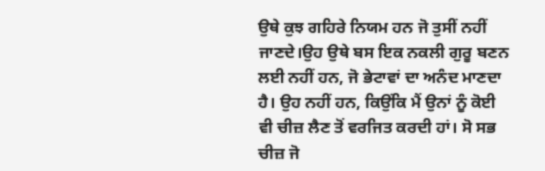ਉਥੇ ਕੁਝ ਗਹਿਰੇ ਨਿਯਮ ਹਨ ਜੋ ਤੁਸੀਂ ਨਹੀਂ ਜਾਣਦੇ।ਉਹ ਉਥੇ ਬਸ ਇਕ ਨਕਲੀ ਗੁਰੂ ਬਣਨ ਲਈ ਨਹੀਂ ਹਨ, ਜੋ ਭੇਟਾਵਾਂ ਦਾ ਅਨੰਦ ਮਾਣਦਾ ਹੈ। ਉਹ ਨਹੀਂ ਹਨ, ਕਿਉਂਕਿ ਮੈਂ ਉਨਾਂ ਨੂੰ ਕੋਈ ਵੀ ਚੀਜ਼ ਲੈਣ ਤੋਂ ਵਰਜਿਤ ਕਰਦੀ ਹਾਂ। ਸੋ ਸਭ ਚੀਜ਼ ਜੋ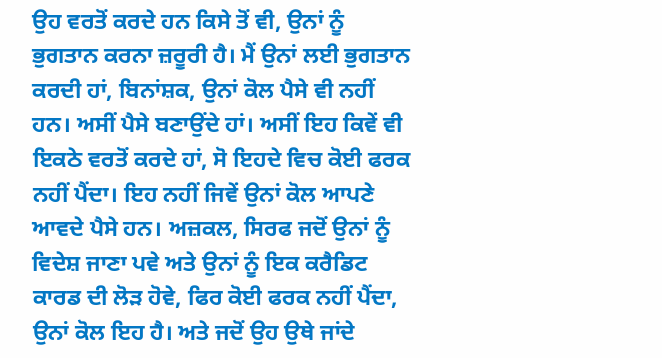ਉਹ ਵਰਤੋਂ ਕਰਦੇ ਹਨ ਕਿਸੇ ਤੋਂ ਵੀ, ਉਨਾਂ ਨੂੰ ਭੁਗਤਾਨ ਕਰਨਾ ਜ਼ਰੂਰੀ ਹੈ। ਮੈਂ ਉਨਾਂ ਲਈ ਭੁਗਤਾਨ ਕਰਦੀ ਹਾਂ, ਬਿਨਾਂਸ਼ਕ, ਉਨਾਂ ਕੋਲ ਪੈਸੇ ਵੀ ਨਹੀਂ ਹਨ। ਅਸੀਂ ਪੈਸੇ ਬਣਾਉਂਦੇ ਹਾਂ। ਅਸੀਂ ਇਹ ਕਿਵੇਂ ਵੀ ਇਕਠੇ ਵਰਤੋਂ ਕਰਦੇ ਹਾਂ, ਸੋ ਇਹਦੇ ਵਿਚ ਕੋਈ ਫਰਕ ਨਹੀਂ ਪੈਂਦਾ। ਇਹ ਨਹੀਂ ਜਿਵੇਂ ਉਨਾਂ ਕੋਲ ਆਪਣੇ ਆਵਦੇ ਪੈਸੇ ਹਨ। ਅਜ਼ਕਲ, ਸਿਰਫ ਜਦੋਂ ਉਨਾਂ ਨੂੰ ਵਿਦੇਸ਼ ਜਾਣਾ ਪਵੇ ਅਤੇ ਉਨਾਂ ਨੂੰ ਇਕ ਕਰੈਡਿਟ ਕਾਰਡ ਦੀ ਲੋੜ ਹੋਵੇ, ਫਿਰ ਕੋਈ ਫਰਕ ਨਹੀਂ ਪੈਂਦਾ, ਉਨਾਂ ਕੋਲ ਇਹ ਹੈ। ਅਤੇ ਜਦੋਂ ਉਹ ਉਥੇ ਜਾਂਦੇ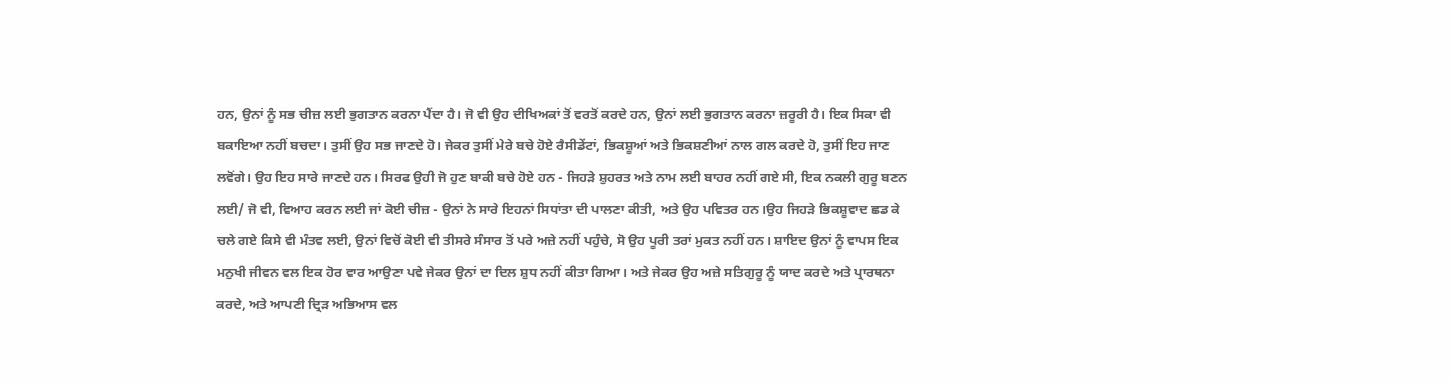ਹਨ, ਉਨਾਂ ਨੂੰ ਸਭ ਚੀਜ਼ ਲਈ ਭੁਗਤਾਨ ਕਰਨਾ ਪੈਂਦਾ ਹੈ। ਜੋ ਵੀ ਉਹ ਦੀਖਿਅਕਾਂ ਤੋਂ ਵਰਤੋਂ ਕਰਦੇ ਹਨ, ਉਨਾਂ ਲਈ ਭੁਗਤਾਨ ਕਰਨਾ ਜ਼ਰੂਰੀ ਹੈ। ਇਕ ਸਿਕਾ ਵੀ ਬਕਾਇਆ ਨਹੀਂ ਬਚਦਾ। ਤੁਸੀਂ ਉਹ ਸਭ ਜਾਣਦੇ ਹੋ। ਜੇਕਰ ਤੁਸੀਂ ਮੇਰੇ ਬਚੇ ਹੋਏ ਰੈਸੀਡੇਂਟਾਂ, ਭਿਕਸ਼ੂਆਂ ਅਤੇ ਭਿਕਸ਼ਣੀਆਂ ਨਾਲ ਗਲ ਕਰਦੇ ਹੋ, ਤੁਸੀਂ ਇਹ ਜਾਣ ਲਵੋਂਗੇ। ਉਹ ਇਹ ਸਾਰੇ ਜਾਣਦੇ ਹਨ। ਸਿਰਫ ਉਹੀ ਜੋ ਹੁਣ ਬਾਕੀ ਬਚੇ ਹੋਏ ਹਨ - ਜਿਹੜੇ ਸ਼ੁਹਰਤ ਅਤੇ ਨਾਮ ਲਈ ਬਾਹਰ ਨਹੀਂ ਗਏ ਸੀ, ਇਕ ਨਕਲੀ ਗੁਰੂ ਬਣਨ ਲਈ/ ਜੋ ਵੀ, ਵਿਆਹ ਕਰਨ ਲਈ ਜਾਂ ਕੋਈ ਚੀਜ਼ - ਉਨਾਂ ਨੇ ਸਾਰੇ ਇਹਨਾਂ ਸਿਧਾਂਤਾ ਦੀ ਪਾਲਣਾ ਕੀਤੀ, ਅਤੇ ਉਹ ਪਵਿਤਰ ਹਨ।ਉਹ ਜਿਹੜੇ ਭਿਕਸ਼ੂਵਾਦ ਛਡ ਕੇ ਚਲੇ ਗਏ ਕਿਸੇ ਵੀ ਮੰਤਵ ਲਈ, ਉਨਾਂ ਵਿਚੋਂ ਕੋਈ ਵੀ ਤੀਸਰੇ ਸੰਸਾਰ ਤੋਂ ਪਰੇ ਅਜ਼ੇ ਨਹੀਂ ਪਹੁੰਚੇ, ਸੋ ਉਹ ਪੂਰੀ ਤਰਾਂ ਮੁਕਤ ਨਹੀਂ ਹਨ। ਸ਼ਾਇਦ ਉਨਾਂ ਨੂੰ ਵਾਪਸ ਇਕ ਮਨੁਖੀ ਜੀਵਨ ਵਲ ਇਕ ਹੋਰ ਵਾਰ ਆਉਣਾ ਪਵੇ ਜੇਕਰ ਉਨਾਂ ਦਾ ਦਿਲ ਸ਼ੁਧ ਨਹੀਂ ਕੀਤਾ ਗਿਆ। ਅਤੇ ਜੇਕਰ ਉਹ ਅਜ਼ੇ ਸਤਿਗੁਰੂ ਨੂੰ ਯਾਦ ਕਰਦੇ ਅਤੇ ਪ੍ਰਾਰਥਨਾ ਕਰਦੇ, ਅਤੇ ਆਪਣੀ ਦ੍ਰਿੜ ਅਭਿਆਸ ਵਲ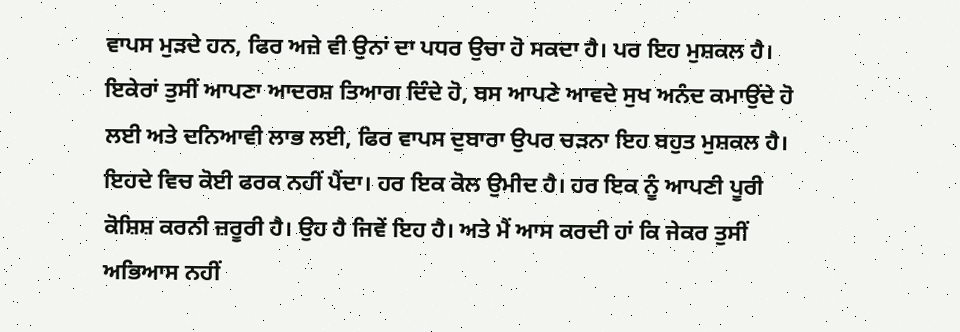ਵਾਪਸ ਮੁੜਦੇ ਹਨ, ਫਿਰ ਅਜ਼ੇ ਵੀ ਉਨਾਂ ਦਾ ਪਧਰ ਉਚਾ ਹੋ ਸਕਦਾ ਹੈ। ਪਰ ਇਹ ਮੁਸ਼ਕਲ ਹੈ। ਇਕੇਰਾਂ ਤੁਸੀਂ ਆਪਣਾ ਆਦਰਸ਼ ਤਿਆਗ ਦਿੰਦੇ ਹੋ, ਬਸ ਆਪਣੇ ਆਵਦੇ ਸੁਖ ਅਨੰਦ ਕਮਾਉਂਦੇ ਹੋ ਲਈ ਅਤੇ ਦਨਿਆਵੀ ਲਾਭ ਲਈ, ਫਿਰ ਵਾਪਸ ਦੁਬਾਰਾ ਉਪਰ ਚੜਨਾ ਇਹ ਬਹੁਤ ਮੁਸ਼ਕਲ ਹੈ। ਇਹਦੇ ਵਿਚ ਕੋਈ ਫਰਕ ਨਹੀਂ ਪੈਂਦਾ। ਹਰ ਇਕ ਕੋਲ ਉਮੀਦ ਹੈ। ਹਰ ਇਕ ਨੂੰ ਆਪਣੀ ਪੂਰੀ ਕੋਸ਼ਿਸ਼ ਕਰਨੀ ਜ਼ਰੂਰੀ ਹੈ। ਉਹ ਹੈ ਜਿਵੇਂ ਇਹ ਹੈ। ਅਤੇ ਮੈਂ ਆਸ ਕਰਦੀ ਹਾਂ ਕਿ ਜੇਕਰ ਤੁਸੀਂ ਅਭਿਆਸ ਨਹੀਂ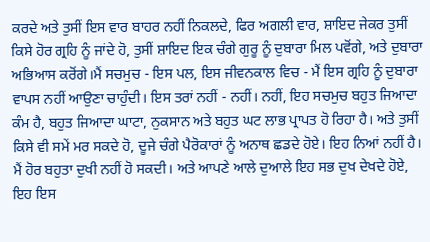ਕਰਦੇ ਅਤੇ ਤੁਸੀਂ ਇਸ ਵਾਰ ਬਾਹਰ ਨਹੀਂ ਨਿਕਲਦੇ, ਫਿਰ ਅਗਲੀ ਵਾਰ, ਸ਼ਾਇਦ ਜੇਕਰ ਤੁਸੀਂ ਕਿਸੇ ਹੋਰ ਗ੍ਰਹਿ ਨੂੰ ਜਾਂਦੇ ਹੋ, ਤੁਸੀਂ ਸ਼ਾਇਦ ਇਕ ਚੰਗੇ ਗੁਰੂ ਨੂੰ ਦੁਬਾਰਾ ਮਿਲ ਪਵੋਂਗੇ, ਅਤੇ ਦੁਬਾਰਾ ਅਭਿਆਸ ਕਰੋਂਗੇ।ਮੈਂ ਸਚਮੁਚ - ਇਸ ਪਲ, ਇਸ ਜੀਵਨਕਾਲ ਵਿਚ - ਮੈਂ ਇਸ ਗ੍ਰਹਿ ਨੂੰ ਦੁਬਾਰਾ ਵਾਪਸ ਨਹੀਂ ਆਉਣਾ ਚਾਹੁੰਦੀ। ਇਸ ਤਰਾਂ ਨਹੀਂ - ਨਹੀਂ। ਨਹੀਂ, ਇਹ ਸਚਮੁਚ ਬਹੁਤ ਜਿਆਦਾ ਕੰਮ ਹੈ, ਬਹੁਤ ਜਿਆਦਾ ਘਾਟਾ, ਨੁਕਸਾਨ ਅਤੇ ਬਹੁਤ ਘਟ ਲਾਭ ਪ੍ਰਾਪਤ ਹੋ ਰਿਹਾ ਹੈ। ਅਤੇ ਤੁਸੀਂ ਕਿਸੇ ਵੀ ਸਮੇਂ ਮਰ ਸਕਦੇ ਹੋ, ਦੂਜੇ ਚੰਗੇ ਪੈਰੋਕਾਰਾਂ ਨੂੰ ਅਨਾਥ ਛਡਦੇ ਹੋਏ। ਇਹ ਨਿਆਂ ਨਹੀਂ ਹੈ। ਮੈਂ ਹੋਰ ਬਹੁਤਾ ਦੁਖੀ ਨਹੀਂ ਹੋ ਸਕਦੀ। ਅਤੇ ਆਪਣੇ ਆਲੇ ਦੁਆਲੇ ਇਹ ਸਭ ਦੁਖ ਦੇਖਦੇ ਹੋਏ, ਇਹ ਇਸ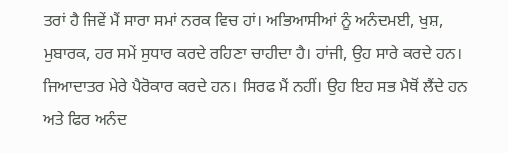ਤਰਾਂ ਹੈ ਜਿਵੇਂ ਮੈਂ ਸਾਰਾ ਸਮਾਂ ਨਰਕ ਵਿਚ ਹਾਂ। ਅਭਿਆਸੀਆਂ ਨੂੰ ਅਨੰਦਮਈ, ਖੁਸ਼, ਮੁਬਾਰਕ, ਹਰ ਸਮੇਂ ਸੁਧਾਰ ਕਰਦੇ ਰਹਿਣਾ ਚਾਹੀਦਾ ਹੈ। ਹਾਂਜੀ, ਉਹ ਸਾਰੇ ਕਰਦੇ ਹਨ। ਜਿਆਦਾਤਰ ਮੇਰੇ ਪੈਰੋਕਾਰ ਕਰਦੇ ਹਨ। ਸਿਰਫ ਮੈਂ ਨਹੀਂ। ਉਹ ਇਹ ਸਭ ਮੈਥੋਂ ਲੈਂਦੇ ਹਨ ਅਤੇ ਫਿਰ ਅਨੰਦ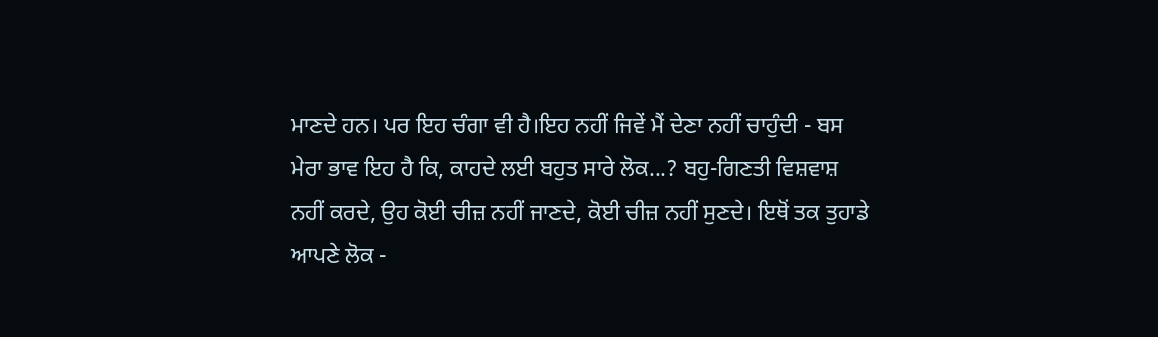ਮਾਣਦੇ ਹਨ। ਪਰ ਇਹ ਚੰਗਾ ਵੀ ਹੈ।ਇਹ ਨਹੀਂ ਜਿਵੇਂ ਮੈਂ ਦੇਣਾ ਨਹੀਂ ਚਾਹੁੰਦੀ - ਬਸ ਮੇਰਾ ਭਾਵ ਇਹ ਹੈ ਕਿ, ਕਾਹਦੇ ਲਈ ਬਹੁਤ ਸਾਰੇ ਲੋਕ...? ਬਹੁ-ਗਿਣਤੀ ਵਿਸ਼ਵਾਸ਼ ਨਹੀਂ ਕਰਦੇ, ਉਹ ਕੋਈ ਚੀਜ਼ ਨਹੀਂ ਜਾਣਦੇ, ਕੋਈ ਚੀਜ਼ ਨਹੀਂ ਸੁਣਦੇ। ਇਥੋਂ ਤਕ ਤੁਹਾਡੇ ਆਪਣੇ ਲੋਕ -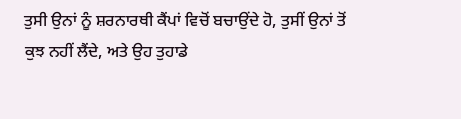ਤੁਸੀ ਉਨਾਂ ਨੂੰ ਸ਼ਰਨਾਰਥੀ ਕੈਂਪਾਂ ਵਿਚੋਂ ਬਚਾਉਂਦੇ ਹੋ, ਤੁਸੀਂ ਉਨਾਂ ਤੋਂ ਕੁਝ ਨਹੀਂ ਲੈਂਦੇ, ਅਤੇ ਉਹ ਤੁਹਾਡੇ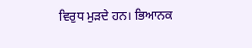ਵਿਰੁਧ ਮੁੜਦੇ ਹਨ। ਭਿਆਨਕ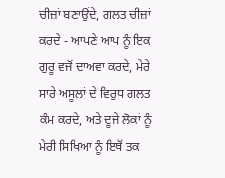ਚੀਜ਼ਾਂ ਬਣਾਉਂਦੇ, ਗਲਤ ਚੀਜ਼ਾਂ ਕਰਦੇ - ਆਪਣੇ ਆਪ ਨੂੰ ਇਕ ਗੁਰੂ ਵਜੋਂ ਦਾਅਵਾ ਕਰਦੇ, ਮੇਰੇ ਸਾਰੇ ਅਸੂਲਾਂ ਦੇ ਵਿਰੁਧ ਗਲਤ ਕੰਮ ਕਰਦੇ, ਅਤੇ ਦੂਜੇ ਲੋਕਾਂ ਨੂੰ ਮੇਰੀ ਸਿਖਿਆ ਨੂੰ ਇਥੋਂ ਤਕ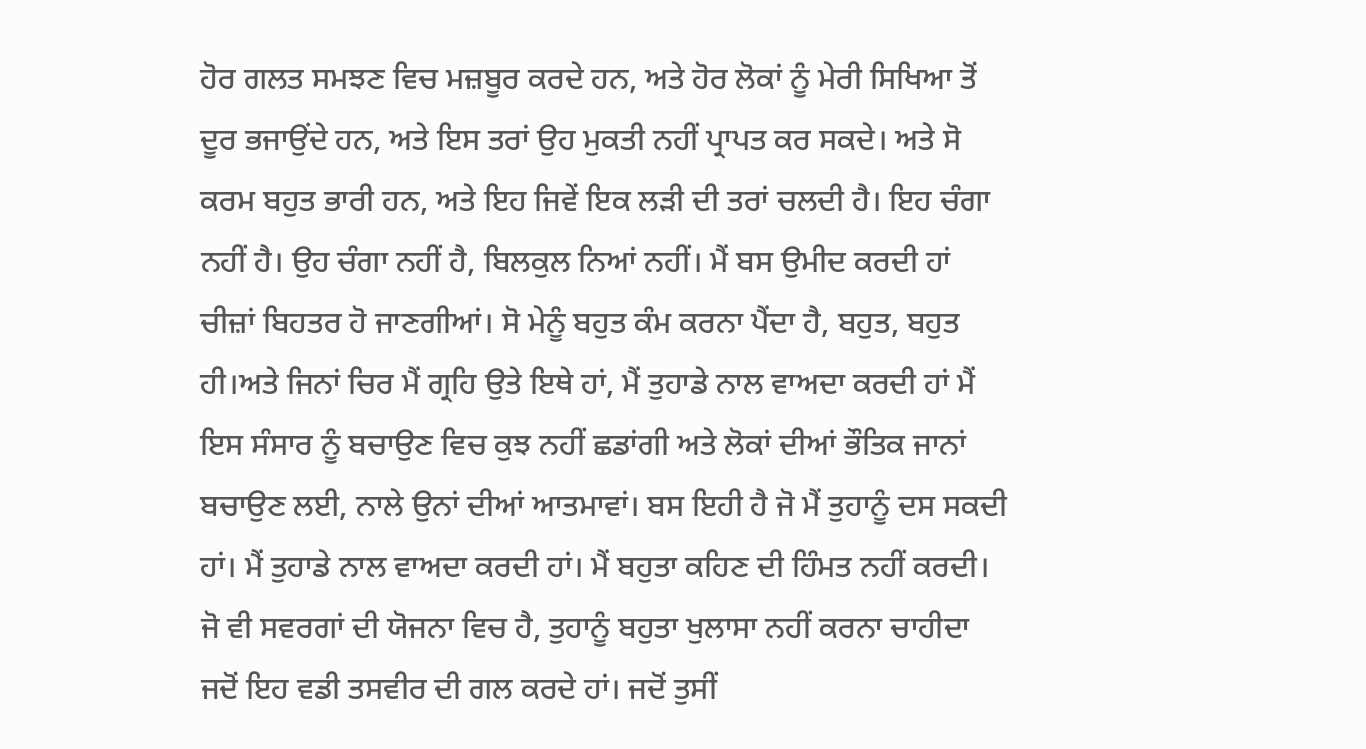ਹੋਰ ਗਲਤ ਸਮਝਣ ਵਿਚ ਮਜ਼ਬੂਰ ਕਰਦੇ ਹਨ, ਅਤੇ ਹੋਰ ਲੋਕਾਂ ਨੂੰ ਮੇਰੀ ਸਿਖਿਆ ਤੋਂ ਦੂਰ ਭਜਾਉਂਦੇ ਹਨ, ਅਤੇ ਇਸ ਤਰਾਂ ਉਹ ਮੁਕਤੀ ਨਹੀਂ ਪ੍ਰਾਪਤ ਕਰ ਸਕਦੇ। ਅਤੇ ਸੋ ਕਰਮ ਬਹੁਤ ਭਾਰੀ ਹਨ, ਅਤੇ ਇਹ ਜਿਵੇਂ ਇਕ ਲੜੀ ਦੀ ਤਰਾਂ ਚਲਦੀ ਹੈ। ਇਹ ਚੰਗਾ ਨਹੀਂ ਹੈ। ਉਹ ਚੰਗਾ ਨਹੀਂ ਹੈ, ਬਿਲਕੁਲ ਨਿਆਂ ਨਹੀਂ। ਮੈਂ ਬਸ ਉਮੀਦ ਕਰਦੀ ਹਾਂ ਚੀਜ਼ਾਂ ਬਿਹਤਰ ਹੋ ਜਾਣਗੀਆਂ। ਸੋ ਮੇਨੂੰ ਬਹੁਤ ਕੰਮ ਕਰਨਾ ਪੈਂਦਾ ਹੈ, ਬਹੁਤ, ਬਹੁਤ ਹੀ।ਅਤੇ ਜਿਨਾਂ ਚਿਰ ਮੈਂ ਗ੍ਰਹਿ ਉਤੇ ਇਥੇ ਹਾਂ, ਮੈਂ ਤੁਹਾਡੇ ਨਾਲ ਵਾਅਦਾ ਕਰਦੀ ਹਾਂ ਮੈਂ ਇਸ ਸੰਸਾਰ ਨੂੰ ਬਚਾਉਣ ਵਿਚ ਕੁਝ ਨਹੀਂ ਛਡਾਂਗੀ ਅਤੇ ਲੋਕਾਂ ਦੀਆਂ ਭੌਤਿਕ ਜਾਨਾਂ ਬਚਾਉਣ ਲਈ, ਨਾਲੇ ਉਨਾਂ ਦੀਆਂ ਆਤਮਾਵਾਂ। ਬਸ ਇਹੀ ਹੈ ਜੋ ਮੈਂ ਤੁਹਾਨੂੰ ਦਸ ਸਕਦੀ ਹਾਂ। ਮੈਂ ਤੁਹਾਡੇ ਨਾਲ ਵਾਅਦਾ ਕਰਦੀ ਹਾਂ। ਮੈਂ ਬਹੁਤਾ ਕਹਿਣ ਦੀ ਹਿੰਮਤ ਨਹੀਂ ਕਰਦੀ। ਜੋ ਵੀ ਸਵਰਗਾਂ ਦੀ ਯੋਜਨਾ ਵਿਚ ਹੈ, ਤੁਹਾਨੂੰ ਬਹੁਤਾ ਖੁਲਾਸਾ ਨਹੀਂ ਕਰਨਾ ਚਾਹੀਦਾ ਜਦੋਂ ਇਹ ਵਡੀ ਤਸਵੀਰ ਦੀ ਗਲ ਕਰਦੇ ਹਾਂ। ਜਦੋਂ ਤੁਸੀਂ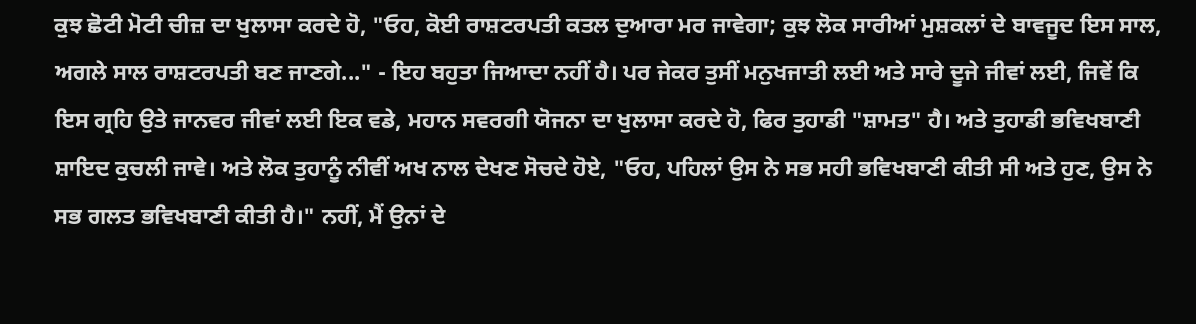ਕੁਝ ਛੋਟੀ ਮੋਟੀ ਚੀਜ਼ ਦਾ ਖੁਲਾਸਾ ਕਰਦੇ ਹੋ, "ਓਹ, ਕੋਈ ਰਾਸ਼ਟਰਪਤੀ ਕਤਲ ਦੁਆਰਾ ਮਰ ਜਾਵੇਗਾ; ਕੁਝ ਲੋਕ ਸਾਰੀਆਂ ਮੁਸ਼ਕਲਾਂ ਦੇ ਬਾਵਜੂਦ ਇਸ ਸਾਲ, ਅਗਲੇ ਸਾਲ ਰਾਸ਼ਟਰਪਤੀ ਬਣ ਜਾਣਗੇ..." - ਇਹ ਬਹੁਤਾ ਜਿਆਦਾ ਨਹੀਂ ਹੈ। ਪਰ ਜੇਕਰ ਤੁਸੀਂ ਮਨੁਖਜਾਤੀ ਲਈ ਅਤੇ ਸਾਰੇ ਦੂਜੇ ਜੀਵਾਂ ਲਈ, ਜਿਵੇਂ ਕਿ ਇਸ ਗ੍ਰਹਿ ਉਤੇ ਜਾਨਵਰ ਜੀਵਾਂ ਲਈ ਇਕ ਵਡੇ, ਮਹਾਨ ਸਵਰਗੀ ਯੋਜਨਾ ਦਾ ਖੁਲਾਸਾ ਕਰਦੇ ਹੋ, ਫਿਰ ਤੁਹਾਡੀ "ਸ਼ਾਮਤ" ਹੈ। ਅਤੇ ਤੁਹਾਡੀ ਭਵਿਖਬਾਣੀ ਸ਼ਾਇਦ ਕੁਚਲੀ ਜਾਵੇ। ਅਤੇ ਲੋਕ ਤੁਹਾਨੂੰ ਨੀਵੀਂ ਅਖ ਨਾਲ ਦੇਖਣ ਸੋਚਦੇ ਹੋਏ, "ਓਹ, ਪਹਿਲਾਂ ਉਸ ਨੇ ਸਭ ਸਹੀ ਭਵਿਖਬਾਣੀ ਕੀਤੀ ਸੀ ਅਤੇ ਹੁਣ, ਉਸ ਨੇ ਸਭ ਗਲਤ ਭਵਿਖਬਾਣੀ ਕੀਤੀ ਹੈ।" ਨਹੀਂ, ਮੈਂ ਉਨਾਂ ਦੇ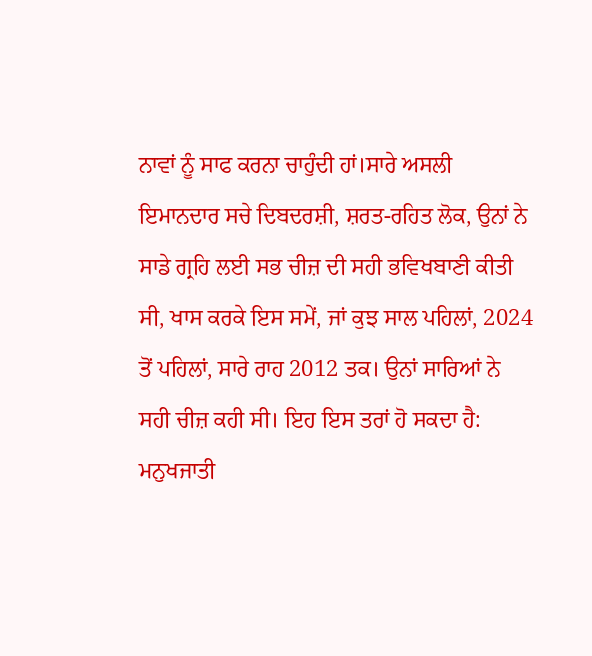ਨਾਵਾਂ ਨੂੰ ਸਾਫ ਕਰਨਾ ਚਾਹੁੰਦੀ ਹਾਂ।ਸਾਰੇ ਅਸਲੀ ਇਮਾਨਦਾਰ ਸਚੇ ਦਿਬਦਰਸ਼ੀ, ਸ਼ਰਤ-ਰਹਿਤ ਲੋਕ, ਉਨਾਂ ਨੇ ਸਾਡੇ ਗ੍ਰਹਿ ਲਈ ਸਭ ਚੀਜ਼ ਦੀ ਸਹੀ ਭਵਿਖਬਾਣੀ ਕੀਤੀ ਸੀ, ਖਾਸ ਕਰਕੇ ਇਸ ਸਮੇਂ, ਜਾਂ ਕੁਝ ਸਾਲ ਪਹਿਲਾਂ, 2024 ਤੋਂ ਪਹਿਲਾਂ, ਸਾਰੇ ਰਾਹ 2012 ਤਕ। ਉਨਾਂ ਸਾਰਿਆਂ ਨੇ ਸਹੀ ਚੀਜ਼ ਕਹੀ ਸੀ। ਇਹ ਇਸ ਤਰਾਂ ਹੋ ਸਕਦਾ ਹੈ: ਮਨੁਖਜਾਤੀ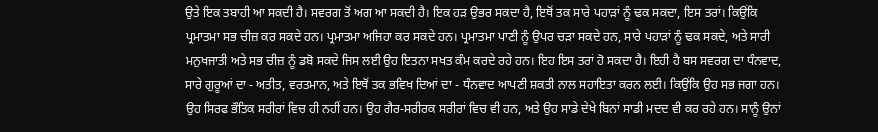ਉਤੇ ਇਕ ਤਬਾਹੀ ਆ ਸਕਦੀ ਹੈ। ਸਵਰਗ ਤੋਂ ਅਗ ਆ ਸਕਦੀ ਹੈ। ਇਕ ਹੜ ਉਭਰ ਸਕਦਾ ਹੈ, ਇਥੋਂ ਤਕ ਸਾਰੇ ਪਹਾੜਾਂ ਨੂੰ ਢਕ ਸਕਦਾ, ਇਸ ਤਰਾਂ। ਕਿਉਂਕਿ ਪ੍ਰਮਾਤਮਾ ਸਭ ਚੀਜ਼ ਕਰ ਸਕਦੇ ਹਨ। ਪ੍ਰਮਾਤਮਾ ਅਜਿਹਾ ਕਰ ਸਕਦੇ ਹਨ। ਪ੍ਰਮਾਤਮਾ ਪਾਣੀ ਨੂੰ ਉਪਰ ਚੜਾ ਸਕਦੇ ਹਨ, ਸਾਰੇ ਪਹਾੜਾਂ ਨੂੰ ਢਕ ਸਕਦੇ, ਅਤੇ ਸਾਰੀ ਮਨੁਖਜਾਤੀ ਅਤੇ ਸਭ ਚੀਜ਼ ਨੂੰ ਡਬੋ ਸਕਦੇ ਜਿਸ ਲਈ ਉਹ ਇਤਨਾ ਸਖਤ ਕੰਮ ਕਰਦੇ ਰਹੇ ਹਨ। ਇਹ ਇਸ ਤਰਾਂ ਹੋ ਸਕਦਾ ਹੈ। ਇਹੀ ਹੈ ਬਸ ਸਵਰਗ ਦਾ ਧੰਨਵਾਦ, ਸਾਰੇ ਗੁਰੂਆਂ ਦਾ - ਅਤੀਤ, ਵਰਤਮਾਨ, ਅਤੇ ਇਥੋਂ ਤਕ ਭਵਿਖ ਦਿਆਂ ਦਾ - ਧੰਨਵਾਦ ਆਪਣੀ ਸ਼ਕਤੀ ਨਾਲ ਸਹਾਇਤਾ ਕਰਨ ਲਈ। ਕਿਉਂਕਿ ਉਹ ਸਭ ਜਗਾ ਹਨ। ਉਹ ਸਿਰਫ ਭੌਤਿਕ ਸਰੀਰਾਂ ਵਿਚ ਹੀ ਨਹੀਂ ਹਨ। ਉਹ ਗੈਰ-ਸਰੀਰਕ ਸਰੀਰਾਂ ਵਿਚ ਵੀ ਹਨ, ਅਤੇ ਉਹ ਸਾਡੇ ਦੇਖੇ ਬਿਨਾਂ ਸਾਡੀ ਮਦਦ ਵੀ ਕਰ ਰਹੇ ਹਨ। ਸਾਨੂੰ ਉਨਾਂ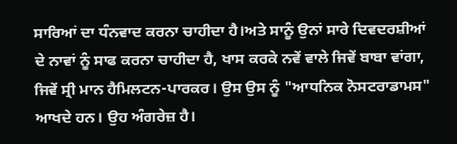ਸਾਰਿਆਂ ਦਾ ਧੰਨਵਾਦ ਕਰਨਾ ਚਾਹੀਦਾ ਹੈ।ਅਤੇ ਸਾਨੂੰ ਉਨਾਂ ਸਾਰੇ ਦਿਵਦਰਸ਼ੀਆਂ ਦੇ ਨਾਵਾਂ ਨੂੰ ਸਾਫ ਕਰਨਾ ਚਾਹੀਦਾ ਹੈ, ਖਾਸ ਕਰਕੇ ਨਵੇਂ ਵਾਲੇ ਜਿਵੇਂ ਬਾਬਾ ਵਾਂਗਾ, ਜਿਵੇਂ ਸ੍ਰੀ ਮਾਨ ਹੈਮਿਲਟਨ-ਪਾਰਕਰ। ਉਸ ਉਸ ਨੂੰ "ਆਧਨਿਕ ਨੋਸਟਰਾਡਾਮਸ" ਆਖਦੇ ਹਨ। ਉਹ ਅੰਗਰੇਜ਼ ਹੈ।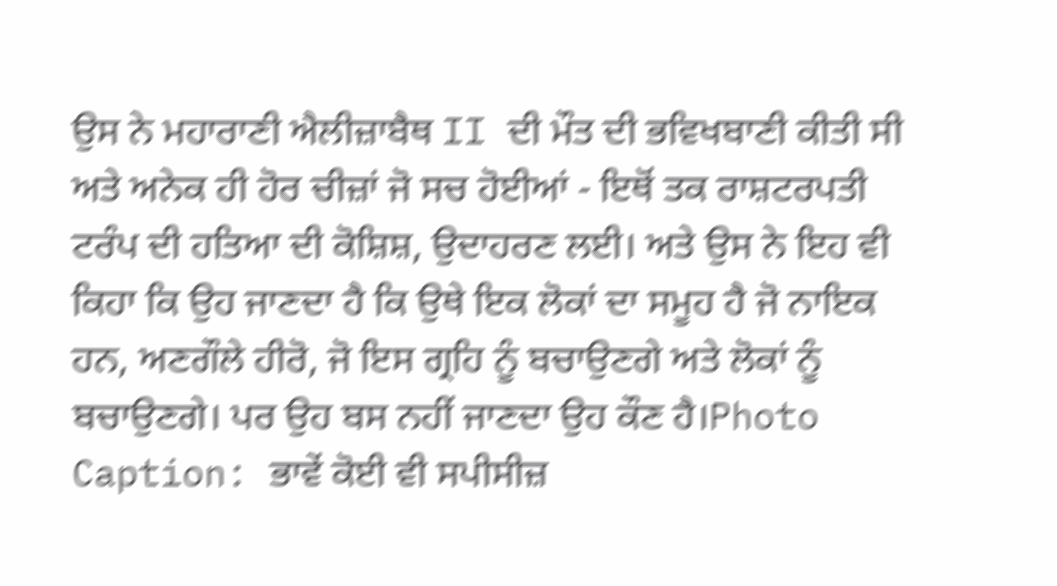ਉਸ ਨੇ ਮਹਾਰਾਣੀ ਐਲੀਜ਼ਾਬੈਥ II ਦੀ ਮੌਤ ਦੀ ਭਵਿਖਬਾਣੀ ਕੀਤੀ ਸੀ ਅਤੇ ਅਨੇਕ ਹੀ ਹੋਰ ਚੀਜ਼ਾਂ ਜੋ ਸਚ ਹੋਈਆਂ - ਇਥੋਂ ਤਕ ਰਾਸ਼ਟਰਪਤੀ ਟਰੰਪ ਦੀ ਹਤਿਆ ਦੀ ਕੋਸ਼ਿਸ਼, ਉਦਾਹਰਣ ਲਈ। ਅਤੇ ਉਸ ਨੇ ਇਹ ਵੀ ਕਿਹਾ ਕਿ ਉਹ ਜਾਣਦਾ ਹੈ ਕਿ ਉਥੇ ਇਕ ਲੋਕਾਂ ਦਾ ਸਮੂਹ ਹੈ ਜੋ ਨਾਇਕ ਹਨ, ਅਣਗੌਲੇ ਹੀਰੋ, ਜੋ ਇਸ ਗ੍ਰਹਿ ਨੂੰ ਬਚਾਉਣਗੇ ਅਤੇ ਲੋਕਾਂ ਨੂੰ ਬਚਾਉਣਗੇ। ਪਰ ਉਹ ਬਸ ਨਹੀਂ ਜਾਣਦਾ ਉਹ ਕੌਣ ਹੈ।Photo Caption: ਭਾਵੇਂ ਕੋਈ ਵੀ ਸਪੀਸੀਜ਼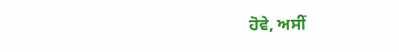ਹੋਵੇ, ਅਸੀਂ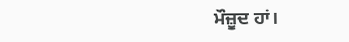ਮੌਜ਼ੂਦ ਹਾਂ।